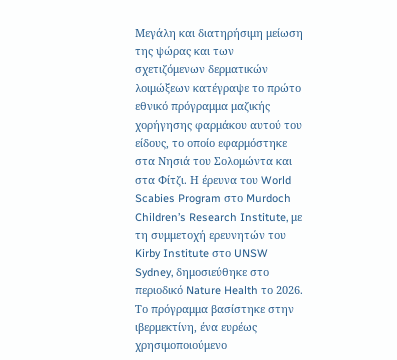Μεγάλη και διατηρήσιμη μείωση της ψώρας και των σχετιζόμενων δερματικών λοιμώξεων κατέγραψε το πρώτο εθνικό πρόγραμμα μαζικής χορήγησης φαρμάκου αυτού του είδους, το οποίο εφαρμόστηκε στα Νησιά του Σολομώντα και στα Φίτζι. Η έρευνα του World Scabies Program στο Murdoch Children’s Research Institute, με τη συμμετοχή ερευνητών του Kirby Institute στο UNSW Sydney, δημοσιεύθηκε στο περιοδικό Nature Health το 2026. Το πρόγραμμα βασίστηκε στην ιβερμεκτίνη, ένα ευρέως χρησιμοποιούμενο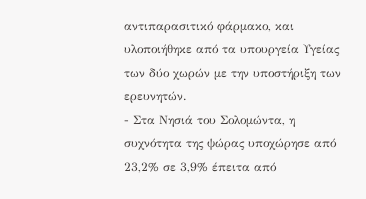αντιπαρασιτικό φάρμακο, και υλοποιήθηκε από τα υπουργεία Υγείας των δύο χωρών με την υποστήριξη των ερευνητών.
- Στα Νησιά του Σολομώντα, η συχνότητα της ψώρας υποχώρησε από 23,2% σε 3,9% έπειτα από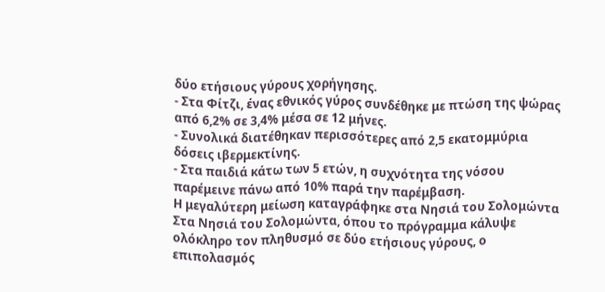δύο ετήσιους γύρους χορήγησης.
- Στα Φίτζι, ένας εθνικός γύρος συνδέθηκε με πτώση της ψώρας από 6,2% σε 3,4% μέσα σε 12 μήνες.
- Συνολικά διατέθηκαν περισσότερες από 2,5 εκατομμύρια δόσεις ιβερμεκτίνης.
- Στα παιδιά κάτω των 5 ετών, η συχνότητα της νόσου παρέμεινε πάνω από 10% παρά την παρέμβαση.
Η μεγαλύτερη μείωση καταγράφηκε στα Νησιά του Σολομώντα
Στα Νησιά του Σολομώντα, όπου το πρόγραμμα κάλυψε ολόκληρο τον πληθυσμό σε δύο ετήσιους γύρους, ο επιπολασμός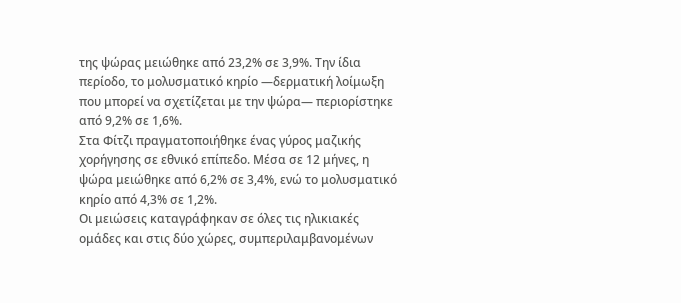της ψώρας μειώθηκε από 23,2% σε 3,9%. Την ίδια περίοδο, το μολυσματικό κηρίο —δερματική λοίμωξη που μπορεί να σχετίζεται με την ψώρα— περιορίστηκε από 9,2% σε 1,6%.
Στα Φίτζι πραγματοποιήθηκε ένας γύρος μαζικής χορήγησης σε εθνικό επίπεδο. Μέσα σε 12 μήνες, η ψώρα μειώθηκε από 6,2% σε 3,4%, ενώ το μολυσματικό κηρίο από 4,3% σε 1,2%.
Οι μειώσεις καταγράφηκαν σε όλες τις ηλικιακές ομάδες και στις δύο χώρες, συμπεριλαμβανομένων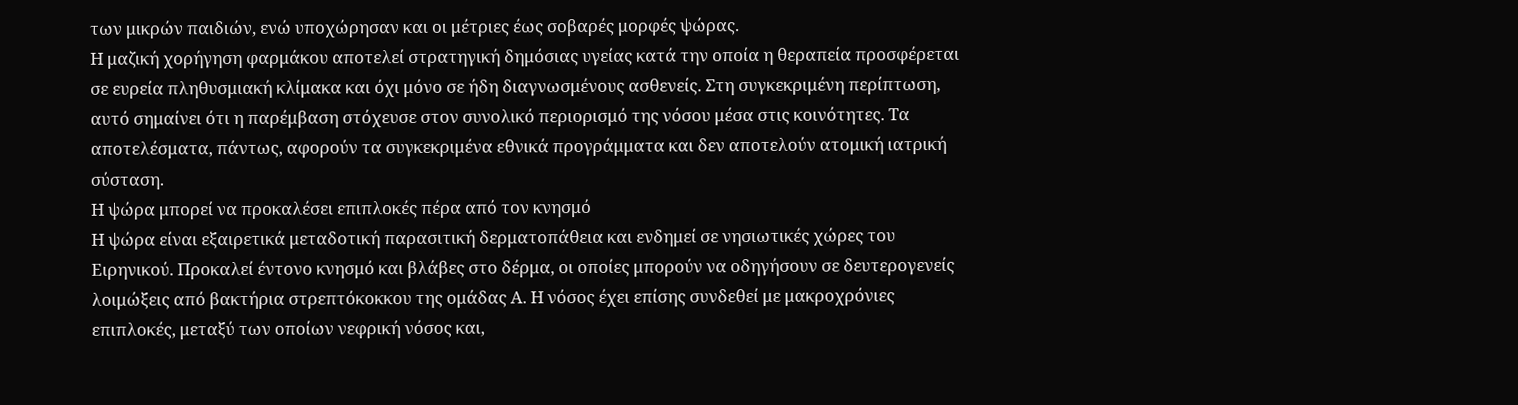των μικρών παιδιών, ενώ υποχώρησαν και οι μέτριες έως σοβαρές μορφές ψώρας.
Η μαζική χορήγηση φαρμάκου αποτελεί στρατηγική δημόσιας υγείας κατά την οποία η θεραπεία προσφέρεται σε ευρεία πληθυσμιακή κλίμακα και όχι μόνο σε ήδη διαγνωσμένους ασθενείς. Στη συγκεκριμένη περίπτωση, αυτό σημαίνει ότι η παρέμβαση στόχευσε στον συνολικό περιορισμό της νόσου μέσα στις κοινότητες. Τα αποτελέσματα, πάντως, αφορούν τα συγκεκριμένα εθνικά προγράμματα και δεν αποτελούν ατομική ιατρική σύσταση.
Η ψώρα μπορεί να προκαλέσει επιπλοκές πέρα από τον κνησμό
Η ψώρα είναι εξαιρετικά μεταδοτική παρασιτική δερματοπάθεια και ενδημεί σε νησιωτικές χώρες του Ειρηνικού. Προκαλεί έντονο κνησμό και βλάβες στο δέρμα, οι οποίες μπορούν να οδηγήσουν σε δευτερογενείς λοιμώξεις από βακτήρια στρεπτόκοκκου της ομάδας Α. Η νόσος έχει επίσης συνδεθεί με μακροχρόνιες επιπλοκές, μεταξύ των οποίων νεφρική νόσος και,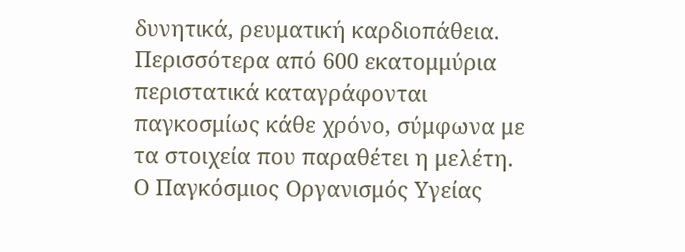δυνητικά, ρευματική καρδιοπάθεια.
Περισσότερα από 600 εκατομμύρια περιστατικά καταγράφονται παγκοσμίως κάθε χρόνο, σύμφωνα με τα στοιχεία που παραθέτει η μελέτη. Ο Παγκόσμιος Οργανισμός Υγείας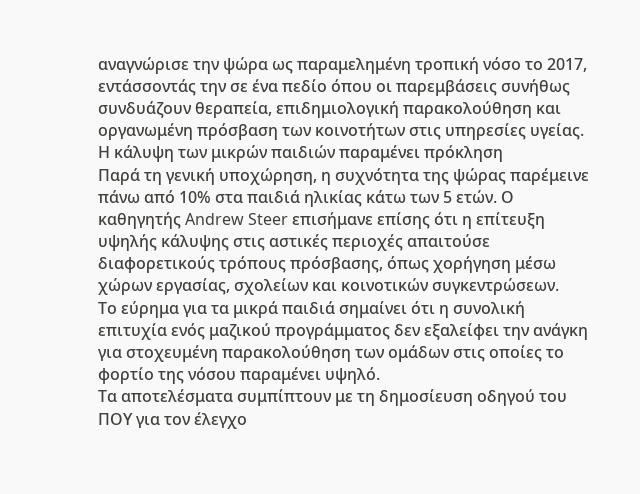αναγνώρισε την ψώρα ως παραμελημένη τροπική νόσο το 2017, εντάσσοντάς την σε ένα πεδίο όπου οι παρεμβάσεις συνήθως συνδυάζουν θεραπεία, επιδημιολογική παρακολούθηση και οργανωμένη πρόσβαση των κοινοτήτων στις υπηρεσίες υγείας.
Η κάλυψη των μικρών παιδιών παραμένει πρόκληση
Παρά τη γενική υποχώρηση, η συχνότητα της ψώρας παρέμεινε πάνω από 10% στα παιδιά ηλικίας κάτω των 5 ετών. Ο καθηγητής Andrew Steer επισήμανε επίσης ότι η επίτευξη υψηλής κάλυψης στις αστικές περιοχές απαιτούσε διαφορετικούς τρόπους πρόσβασης, όπως χορήγηση μέσω χώρων εργασίας, σχολείων και κοινοτικών συγκεντρώσεων.
Το εύρημα για τα μικρά παιδιά σημαίνει ότι η συνολική επιτυχία ενός μαζικού προγράμματος δεν εξαλείφει την ανάγκη για στοχευμένη παρακολούθηση των ομάδων στις οποίες το φορτίο της νόσου παραμένει υψηλό.
Τα αποτελέσματα συμπίπτουν με τη δημοσίευση οδηγού του ΠΟΥ για τον έλεγχο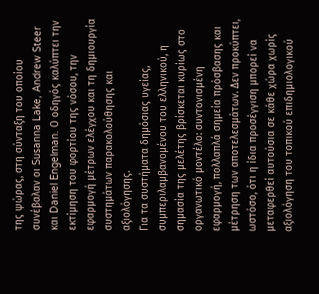της ψώρας, στη σύνταξη του οποίου συνέβαλαν οι Susanna Lake, Andrew Steer και Daniel Engelman. Ο οδηγός καλύπτει την εκτίμηση του φορτίου της νόσου, την εφαρμογή μέτρων ελέγχου και τη δημιουργία συστημάτων παρακολούθησης και αξιολόγησης.
Για τα συστήματα δημόσιας υγείας, συμπεριλαμβανομένου του ελληνικού, η σημασία της μελέτης βρίσκεται κυρίως στο οργανωτικό μοντέλο: συντονισμένη εφαρμογή, πολλαπλά σημεία πρόσβασης και μέτρηση των αποτελεσμάτων. Δεν προκύπτει, ωστόσο, ότι η ίδια προσέγγιση μπορεί να μεταφερθεί αυτούσια σε κάθε χώρα χωρίς αξιολόγηση του τοπικού επιδημιολογικού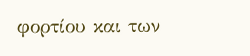φορτίου και των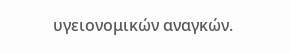υγειονομικών αναγκών.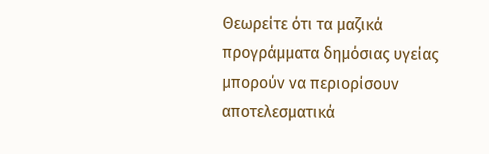Θεωρείτε ότι τα μαζικά προγράμματα δημόσιας υγείας μπορούν να περιορίσουν αποτελεσματικά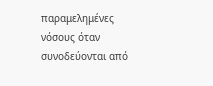παραμελημένες νόσους όταν συνοδεύονται από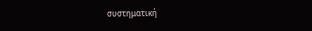συστηματική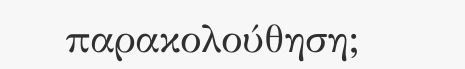παρακολούθηση;